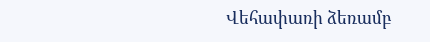Վեհափառի ձեռամբ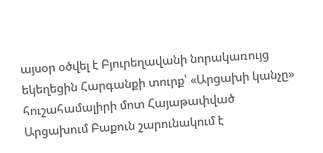այսօր օծվել է Բյուրեղավանի նորակառույց եկեղեցին Հարգանքի տուրք՝ «Արցախի կանչը» հուշահամալիրի մոտ Հայաթափված Արցախում Բաքուն շարունակում է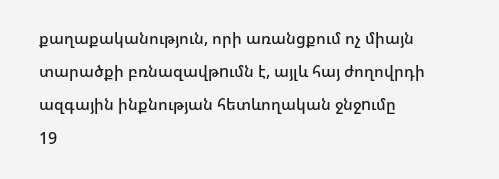քաղաքականություն, որի առանցքում ոչ միայն տարածքի բռնազավթnւմն է, այլև հայ ժողովրդի ազգային ինքնության հետևողական ջնջnւմը
19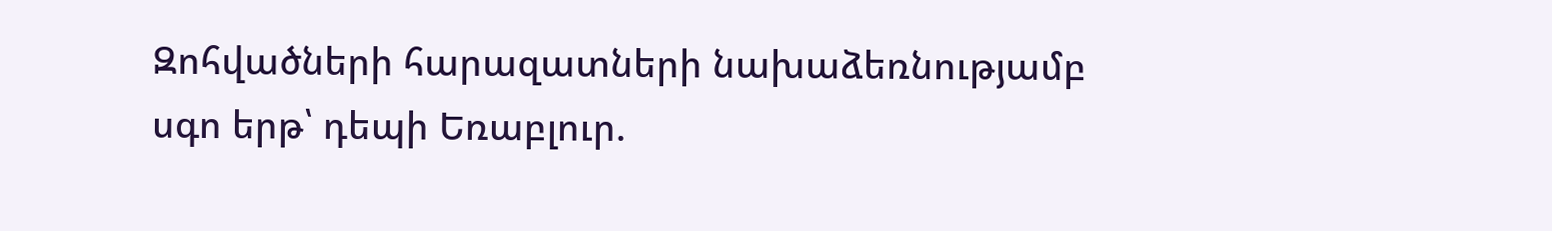Զոհվածների հարազատների նախաձեռնությամբ սգո երթ՝ դեպի Եռաբլուր.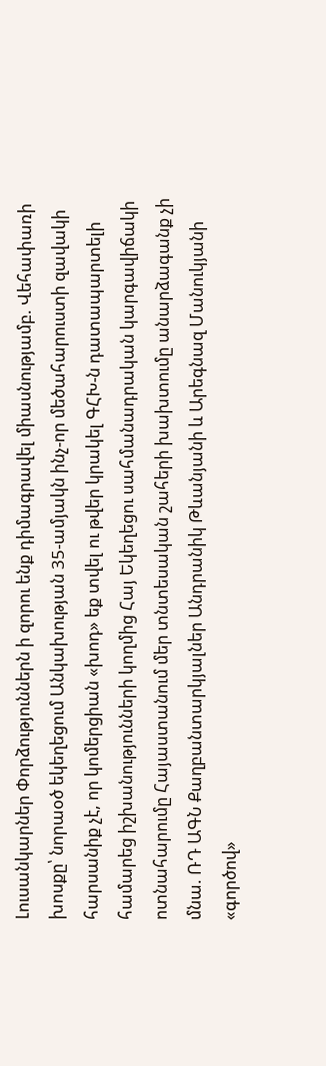Լուսանկարներ Փորձություններն ի զորու ենք դիմագրավել միասնությամբ. Վեհափառի խոսքը՝ նորաօծ եկեղեցում Անկախության 35-ամյակն ինչ-որ մեծահարուստի զավակի հարսանիք չէ, որ կոմերցիան «խոդ» եք տվել ու թվեր կրակել ԳՀԽ-ն դատապարտելի համարեց իշխանությունների կողմից Հայ Եկեղեցու սահմանադրական կարգավիճակի ոտնահարումը Հայաստանում մեր տնտեսական շահերի խախտումը անարձագանք չի մնա. ՌԴ ԱԳՆ Քաղբանտարկյալներ Անդրանիկ Թևանյանի և Արեգնազ Մանուկյանի «գործով»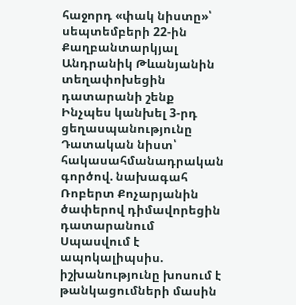հաջորդ «փակ նիստը»՝ սեպտեմբերի 22-ին Քաղբանտարկյալ Անդրանիկ Թևանյանին տեղափոխեցին դատարանի շենք Ինչպես կանխել 3-րդ ցեղասպանությունը Դատական նիստ՝ հակասահմանադրական գործով. նախագահ Ռոբերտ Քոչարյանին ծափերով դիմավորեցին դատարանում Սպասվում է ապոկալիպսիս. իշխանությունը խոսում է թանկացումների մասին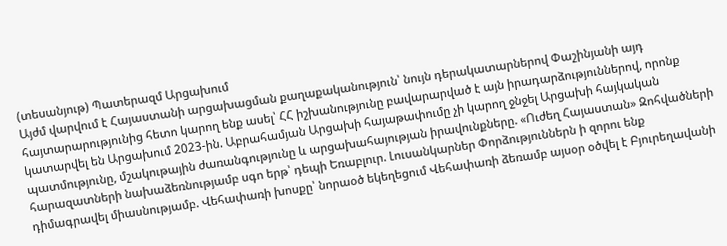(տեսանյութ) Պատերազմ Արցախում
Այժմ վարվում է Հայաստանի արցախացման քաղաքականություն՝ նույն դերակատարներով Փաշինյանի այդ հայտարարությունից հետո կարող ենք ասել՝ ՀՀ իշխանությունը բավարարված է այն իրադարձություններով, որոնք կատարվել են Արցախում 2023-ին. Աբրահամյան Արցախի հայաթափումը չի կարող ջնջել Արցախի հայկական պատմությունը, մշակութային ժառանգությունը և արցախահայության իրավունքները. «Ուժեղ Հայաստան» Զոհվածների հարազատների նախաձեռնությամբ սգո երթ՝ դեպի Եռաբլուր. Լուսանկարներ Փորձություններն ի զորու ենք դիմագրավել միասնությամբ. Վեհափառի խոսքը՝ նորաօծ եկեղեցում Վեհափառի ձեռամբ այսօր օծվել է Բյուրեղավանի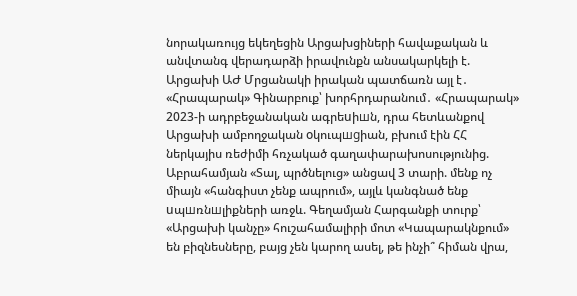նորակառույց եկեղեցին Արցախցիների հավաքական և անվտանգ վերադարձի իրավունքն անսակարկելի է. Արցախի ԱԺ Մրցանակի իրական պատճառն այլ է․ «Հրապարակ» Գինարբուք՝ խորհրդարանում․ «Հրապարակ» 2023-ի ադրբեջանական ագրեuիшն, դրա հետևանքով Արցախի ամբողջական oկուպшgիան, բխում էին ՀՀ ներկայիս ռեժիմի հռչակած գաղափարախոսությունից. Աբրահամյան «Տալ, պրծնելուց» անցավ 3 տարի. մենք ոչ միայն «հանգիստ չենք ապրում», այլև կանգնած ենք uպшռնшլիքների առջև. Գեղամյան Հարգանքի տուրք՝ «Արցախի կանչը» հուշահամալիրի մոտ «Կապարակնքում» են բիզնեսները, բայց չեն կարող ասել, թե ինչի՞ հիման վրա,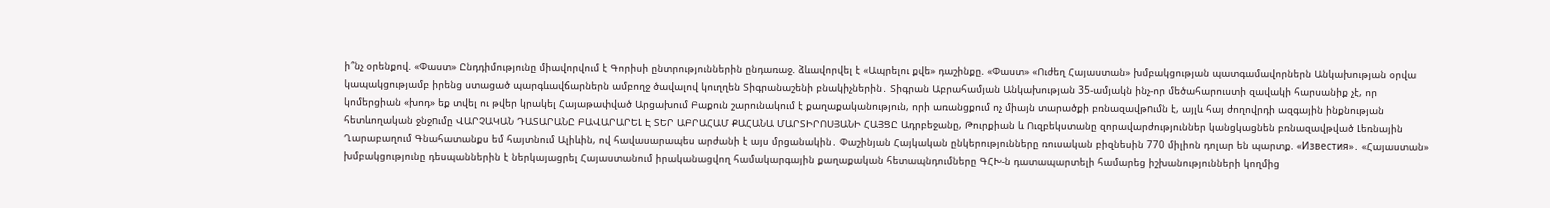ի՞նչ օրենքով. «Փաստ» Ընդդիմությունը միավորվում է Գորիսի ընտրություններին ընդառաջ. ձևավորվել է «Ապրելու քվե» դաշինքը. «Փաստ» «Ուժեղ Հայաստան» խմբակցության պատգամավորներն Անկախության օրվա կապակցությամբ իրենց ստացած պարգևավճարներն ամբողջ ծավալով կուղղեն Տիգրանաշենի բնակիչներին․ Տիգրան Աբրահամյան Անկախության 35-ամյակն ինչ-որ մեծահարուստի զավակի հարսանիք չէ, որ կոմերցիան «խոդ» եք տվել ու թվեր կրակել Հայաթափված Արցախում Բաքուն շարունակում է քաղաքականություն, որի առանցքում ոչ միայն տարածքի բռնազավթnւմն է, այլև հայ ժողովրդի ազգային ինքնության հետևողական ջնջnւմը ՎԱՐՉԱԿԱՆ ԴԱՏԱՐԱՆԸ ԲԱՎԱՐԱՐԵԼ Է ՏԵՐ ԱԲՐԱՀԱՄ ՔԱՀԱՆԱ ՄԱՐՏԻՐՈՍՅԱՆԻ ՀԱՅՑԸ Ադրբեջանը, Թուրքիան և Ուզբեկստանը զորավարժություններ կանցկացնեն բռնազավթված Լեռնային Ղարաբաղում Գնահատանքս եմ հայտնում Ալիևին, ով հավասարապես արժանի է այս մրցանակին․ Փաշինյան Հայկական ընկերությունները ռուսական բիզնեսին 770 միլիոն դոլար են պարտք. «Известия»․ «Հայաստան» խմբակցությունը դեսպաններին է ներկայացրել Հայաստանում իրականացվող համակարգային քաղաքական հետապնդումները ԳՀԽ-ն դատապարտելի համարեց իշխանությունների կողմից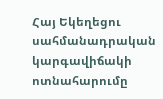Հայ Եկեղեցու սահմանադրական կարգավիճակի ոտնահարումը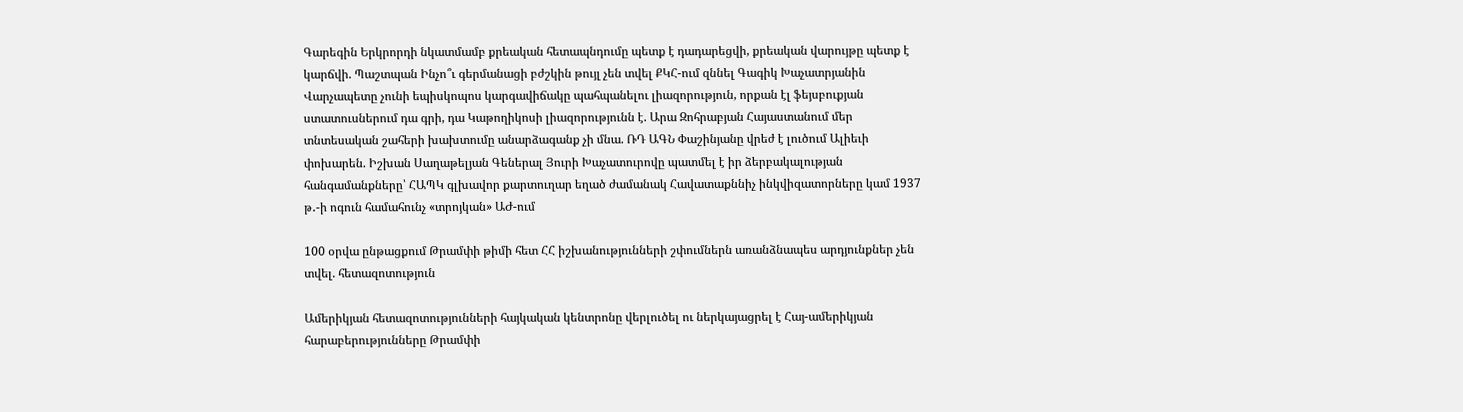Գարեգին Երկրորդի նկատմամբ քրեական հետապնդումը պետք է դադարեցվի, քրեական վարույթը պետք է կարճվի. Պաշտպան Ինչո՞ւ գերմանացի բժշկին թույլ չեն տվել ՔԿՀ-ում զննել Գագիկ Խաչատրյանին Վարչապետը չունի եպիսկոպոս կարգավիճակը պահպանելու լիազորություն, որքան էլ ֆեյսբուքյան ստատուսներում դա գրի, դա Կաթողիկոսի լիազորությունն է. Արա Զոհրաբյան Հայաստանում մեր տնտեսական շահերի խախտումը անարձագանք չի մնա. ՌԴ ԱԳՆ Փաշինյանը վրեժ է լուծում Ալիեւի փոխարեն. Իշխան Սաղաթելյան Գեներալ Յուրի Խաչատուրովը պատմել է իր ձերբակալության հանգամանքները՝ ՀԱՊԿ գլխավոր քարտուղար եղած ժամանակ Հավատաքննիչ ինկվիզատորները կամ 1937 թ․-ի ոգուն համահունչ «տրոյկան» ԱԺ-ում

100 օրվա ընթացքում Թրամփի թիմի հետ ՀՀ իշխանությունների շփումներն առանձնապես արդյունքներ չեն տվել. հետազոտություն

Ամերիկյան հետազոտությունների հայկական կենտրոնը վերլուծել ու ներկայացրել է Հայ-ամերիկյան հարաբերությունները Թրամփի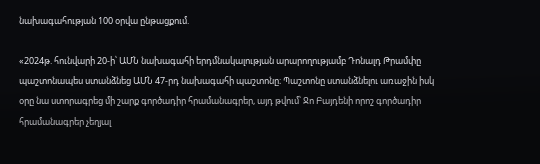նախագահության 100 օրվա ընթացքում.

«2024թ. հունվարի 20-ի՝ ԱՄՆ նախագահի երդմնակալության արարողությամբ Դոնալդ Թրամփը պաշտոնապես ստանձնեց ԱՄՆ 47-րդ նախագահի պաշտոնը։ Պաշտոնը ստանձնելու առաջին իսկ օրը նա ստորագրեց մի շարք գործադիր հրամանագրեր, այդ թվում՝ Ջո Բայդենի որոշ գործադիր հրամանագրեր չեղյալ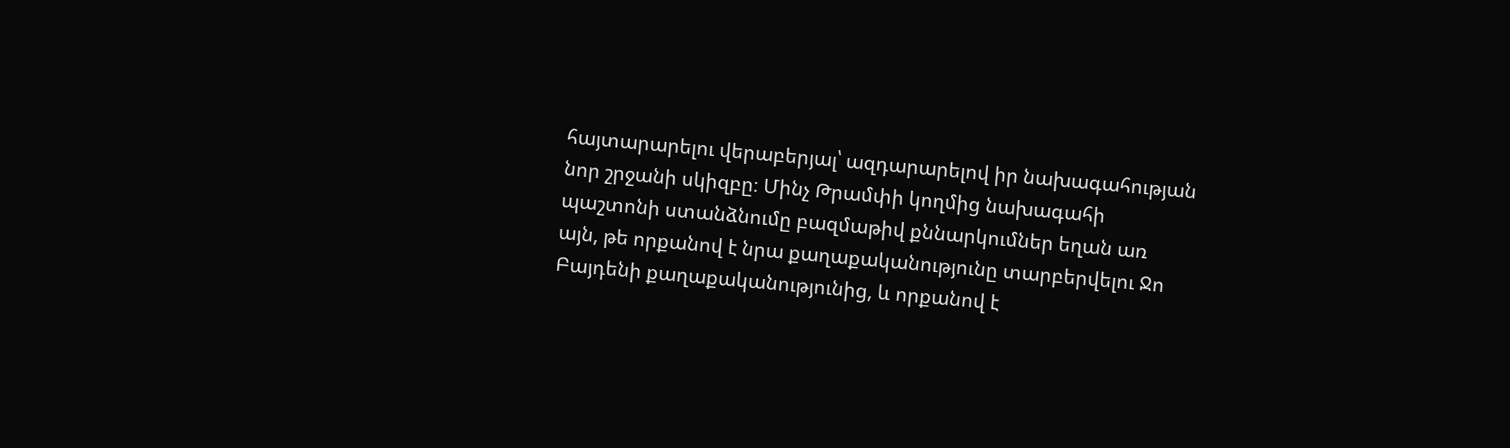հայտարարելու վերաբերյալ՝ ազդարարելով իր նախագահության նոր շրջանի սկիզբը։ Մինչ Թրամփի կողմից նախագահի պաշտոնի ստանձնումը բազմաթիվ քննարկումներ եղան առ այն, թե որքանով է նրա քաղաքականությունը տարբերվելու Ջո Բայդենի քաղաքականությունից, և որքանով է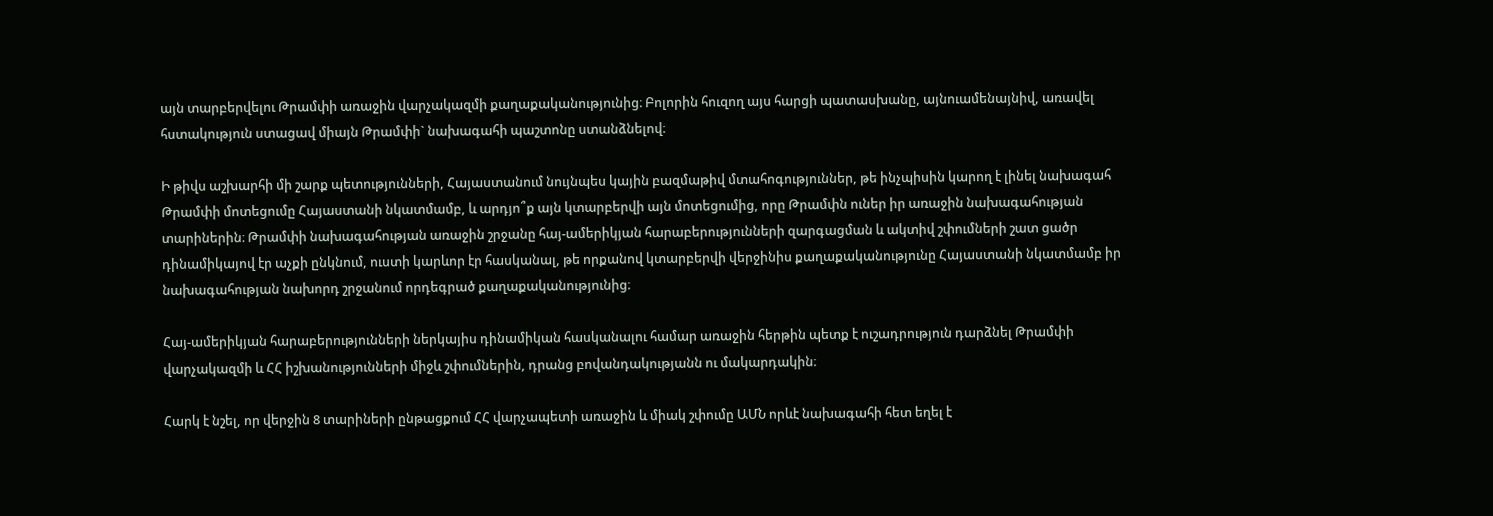այն տարբերվելու Թրամփի առաջին վարչակազմի քաղաքականությունից։ Բոլորին հուզող այս հարցի պատասխանը, այնուամենայնիվ, առավել հստակություն ստացավ միայն Թրամփի` նախագահի պաշտոնը ստանձնելով։

Ի թիվս աշխարհի մի շարք պետությունների, Հայաստանում նույնպես կային բազմաթիվ մտահոգություններ, թե ինչպիսին կարող է լինել նախագահ Թրամփի մոտեցումը Հայաստանի նկատմամբ, և արդյո՞ք այն կտարբերվի այն մոտեցումից, որը Թրամփն ուներ իր առաջին նախագահության տարիներին։ Թրամփի նախագահության առաջին շրջանը հայ-ամերիկյան հարաբերությունների զարգացման և ակտիվ շփումների շատ ցածր դինամիկայով էր աչքի ընկնում, ուստի կարևոր էր հասկանալ, թե որքանով կտարբերվի վերջինիս քաղաքականությունը Հայաստանի նկատմամբ իր նախագահության նախորդ շրջանում որդեգրած քաղաքականությունից։

Հայ-ամերիկյան հարաբերությունների ներկայիս դինամիկան հասկանալու համար առաջին հերթին պետք է ուշադրություն դարձնել Թրամփի վարչակազմի և ՀՀ իշխանությունների միջև շփումներին, դրանց բովանդակությանն ու մակարդակին։

Հարկ է նշել, որ վերջին 8 տարիների ընթացքում ՀՀ վարչապետի առաջին և միակ շփումը ԱՄՆ որևէ նախագահի հետ եղել է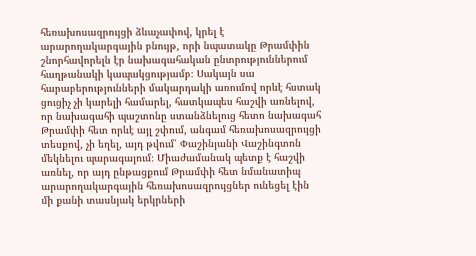հեռախոսազրույցի ձևաչափով, կրել է արարողակարգային բնույթ, որի նպատակը Թրամփին շնորհավորելն էր նախագահական ընտրություններում հաղթանակի կապակցությամբ։ Սակայն սա հարաբերությունների մակարդակի առումով որևէ հստակ ցուցիչ չի կարելի համարել, հատկապես հաշվի առնելով, որ նախագահի պաշտոնը ստանձնելուց հետո նախագահ Թրամփի հետ որևէ այլ շփում, անգամ հեռախոսազրույցի տեսքով, չի եղել, այդ թվում՝ Փաշինյանի Վաշինգտոն մեկնելու պարագայում։ Միաժամանակ պետք է հաշվի առնել, որ այդ ընթացքում Թրամփի հետ նմանատիպ արարողակարգային հեռախոսազրույցներ ունեցել էին մի քանի տասնյակ երկրների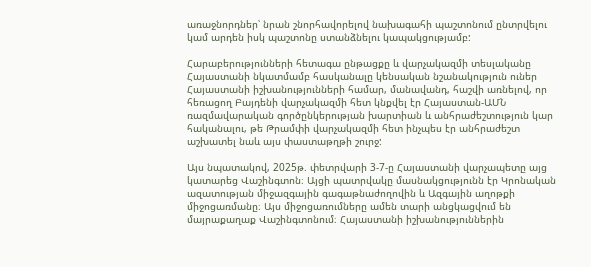առաջնորդներ՝ նրան շնորհավորելով նախագահի պաշտոնում ընտրվելու կամ արդեն իսկ պաշտոնը ստանձնելու կապակցությամբ:

Հարաբերությունների հետագա ընթացքը և վարչակազմի տեսլականը Հայաստանի նկատմամբ հասկանալը կենսական նշանակություն ուներ Հայաստանի իշխանությունների համար, մանավանդ, հաշվի առնելով, որ հեռացող Բայդենի վարչակազմի հետ կնքվել էր Հայաստան-ԱՄՆ ռազմավարական գործընկերության խարտիան և անհրաժեշտություն կար հականալու, թե Թրամփի վարչակազմի հետ ինչպես էր անհրաժեշտ աշխատել նաև այս փաստաթղթի շուրջ:

Այս նպատակով, 2025թ. փետրվարի 3-7-ը Հայաստանի վարչապետը այց կատարեց Վաշինգտոն։ Այցի պատրվակը մասնակցությունն էր Կրոնական ազատության միջազգային գագաթնաժողովին և Ազգային աղոթքի միջոցառմանը։ Այս միջոցառումները ամեն տարի անցկացվում են մայրաքաղաք Վաշինգտոնում։ Հայաստանի իշխանություններին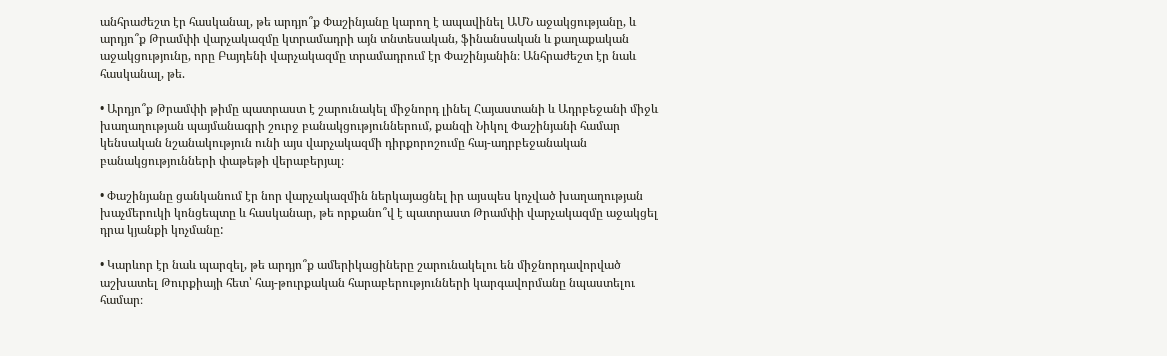անհրաժեշտ էր հասկանալ, թե արդյո՞ք Փաշինյանը կարող է ապավինել ԱՄՆ աջակցությանը, և արդյո՞ք Թրամփի վարչակազմը կտրամադրի այն տնտեսական, ֆինանսական և քաղաքական աջակցությունը, որը Բայդենի վարչակազմը տրամադրում էր Փաշինյանին։ Անհրաժեշտ էր նաև հասկանալ, թե.

• Արդյո՞ք Թրամփի թիմը պատրաստ է շարունակել միջնորդ լինել Հայաստանի և Ադրբեջանի միջև խաղաղության պայմանագրի շուրջ բանակցություններում, քանզի Նիկոլ Փաշինյանի համար կենսական նշանակություն ունի այս վարչակազմի դիրքորոշումը հայ-ադրբեջանական բանակցությունների փաթեթի վերաբերյալ։

• Փաշինյանը ցանկանում էր նոր վարչակազմին ներկայացնել իր այսպես կոչված խաղաղության խաչմերուկի կոնցեպտը և հասկանար, թե որքանո՞վ է պատրաստ Թրամփի վարչակազմը աջակցել դրա կյանքի կոչմանը:

• Կարևոր էր նաև պարզել, թե արդյո՞ք ամերիկացիները շարունակելու են միջնորդավորված աշխատել Թուրքիայի հետ՝ հայ-թուրքական հարաբերությունների կարգավորմանը նպաստելու համար։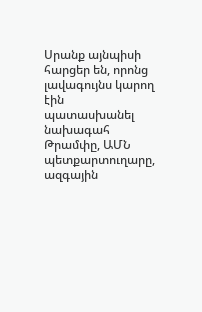Սրանք այնպիսի հարցեր են, որոնց լավագույնս կարող էին պատասխանել նախագահ Թրամփը, ԱՄՆ պետքարտուղարը, ազգային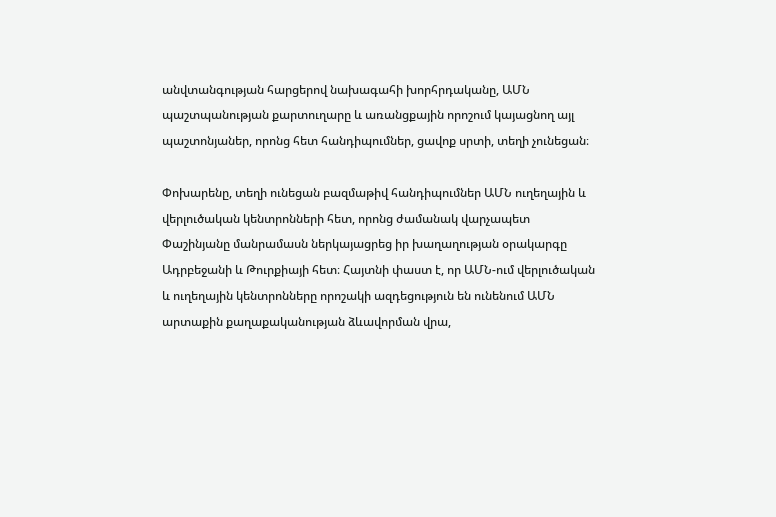անվտանգության հարցերով նախագահի խորհրդականը, ԱՄՆ պաշտպանության քարտուղարը և առանցքային որոշում կայացնող այլ պաշտոնյաներ, որոնց հետ հանդիպումներ, ցավոք սրտի, տեղի չունեցան։

Փոխարենը, տեղի ունեցան բազմաթիվ հանդիպումներ ԱՄՆ ուղեղային և վերլուծական կենտրոնների հետ, որոնց ժամանակ վարչապետ Փաշինյանը մանրամասն ներկայացրեց իր խաղաղության օրակարգը Ադրբեջանի և Թուրքիայի հետ։ Հայտնի փաստ է, որ ԱՄՆ-ում վերլուծական և ուղեղային կենտրոնները որոշակի ազդեցություն են ունենում ԱՄՆ արտաքին քաղաքականության ձևավորման վրա,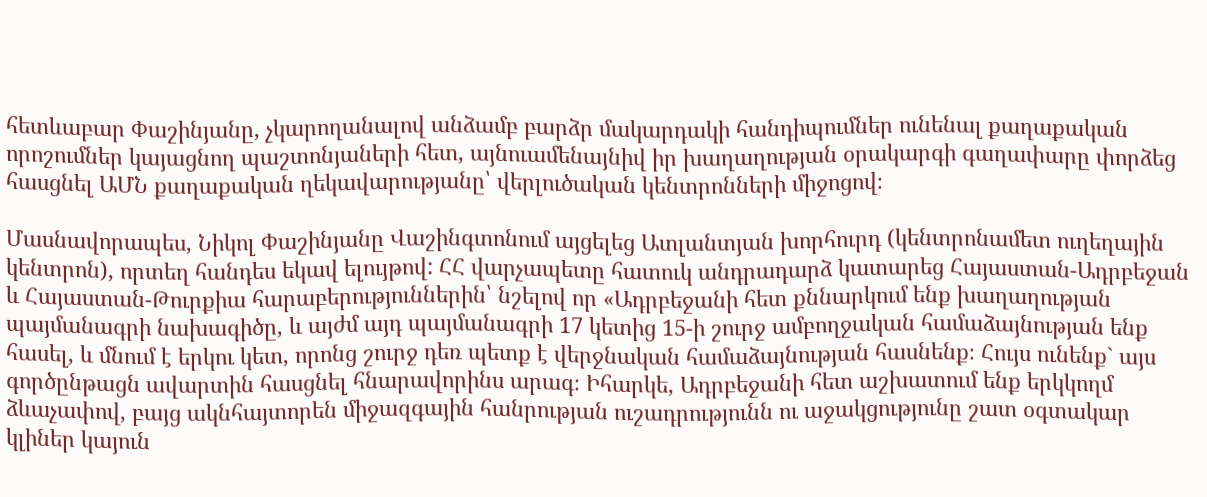հետևաբար Փաշինյանը, չկարողանալով անձամբ բարձր մակարդակի հանդիպումներ ունենալ քաղաքական որոշումներ կայացնող պաշտոնյաների հետ, այնուամենայնիվ իր խաղաղության օրակարգի գաղափարը փորձեց հասցնել ԱՄՆ քաղաքական ղեկավարությանը՝ վերլուծական կենտրոնների միջոցով։

Մասնավորապես, Նիկոլ Փաշինյանը Վաշինգտոնում այցելեց Ատլանտյան խորհուրդ (կենտրոնամետ ուղեղային կենտրոն), որտեղ հանդես եկավ ելույթով: ՀՀ վարչապետը հատուկ անդրադարձ կատարեց Հայաստան-Ադրբեջան և Հայաստան-Թուրքիա հարաբերություններին՝ նշելով որ «Ադրբեջանի հետ քննարկում ենք խաղաղության պայմանագրի նախագիծը, և այժմ այդ պայմանագրի 17 կետից 15-ի շուրջ ամբողջական համաձայնության ենք հասել, և մնում է երկու կետ, որոնց շուրջ դեռ պետք է վերջնական համաձայնության հասնենք։ Հույս ունենք` այս գործընթացն ավարտին հասցնել հնարավորինս արագ։ Իհարկե, Ադրբեջանի հետ աշխատում ենք երկկողմ ձևաչափով, բայց ակնհայտորեն միջազգային հանրության ուշադրությունն ու աջակցությունը շատ օգտակար կլիներ կայուն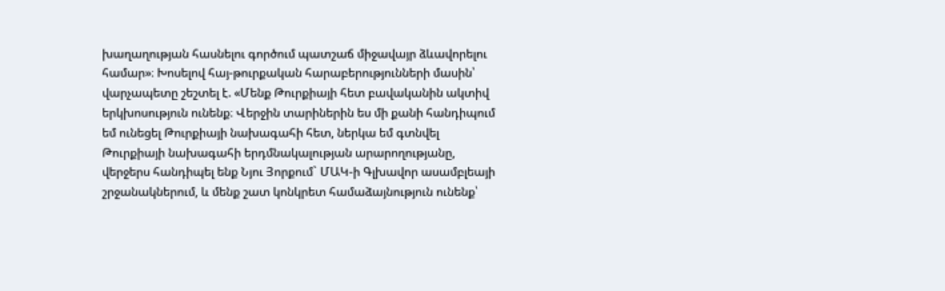խաղաղության հասնելու գործում պատշաճ միջավայր ձևավորելու համար»։ Խոսելով հայ-թուրքական հարաբերությունների մասին՝ վարչապետը շեշտել է. «Մենք Թուրքիայի հետ բավականին ակտիվ երկխոսություն ունենք։ Վերջին տարիներին ես մի քանի հանդիպում եմ ունեցել Թուրքիայի նախագահի հետ, ներկա եմ գտնվել Թուրքիայի նախագահի երդմնակալության արարողությանը, վերջերս հանդիպել ենք Նյու Յորքում` ՄԱԿ-ի Գլխավոր ասամբլեայի շրջանակներում, և մենք շատ կոնկրետ համաձայնություն ունենք՝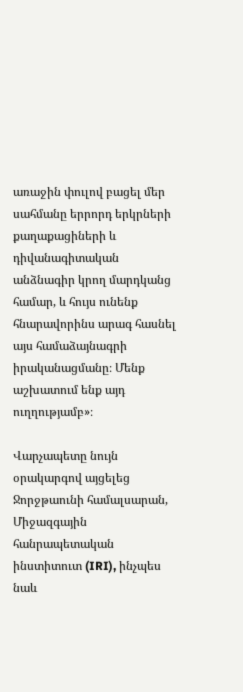առաջին փուլով բացել մեր սահմանը երրորդ երկրների քաղաքացիների և դիվանագիտական անձնագիր կրող մարդկանց համար, և հույս ունենք հնարավորինս արագ հասնել այս համաձայնագրի իրականացմանը։ Մենք աշխատում ենք այդ ուղղությամբ»։

Վարչապետը նույն օրակարգով այցելեց Ջորջթաունի համալսարան, Միջազգային հանրապետական ինստիտուտ (IRI), ինչպես նաև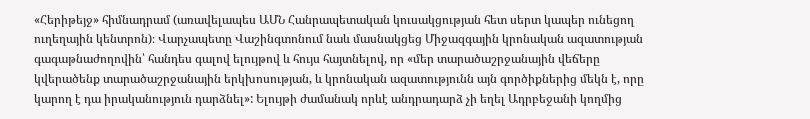«Հերիթեյջ» հիմնադրամ (առավելապես ԱՄՆ Հանրապետական կուսակցության հետ սերտ կապեր ունեցող ուղեղային կենտրոն)։ Վարչապետը Վաշինգտոնում նաև մասնակցեց Միջազգային կրոնական ազատության գագաթնաժողովին՝ հանդես գալով ելույթով և հույս հայտնելով, որ «մեր տարածաշրջանային վեճերը կվերածենք տարածաշրջանային երկխոսության, և կրոնական ազատությունն այն գործիքներից մեկն է, որը կարող է դա իրականություն դարձնել»: Ելույթի ժամանակ որևէ անդրադարձ չի եղել Ադրբեջանի կողմից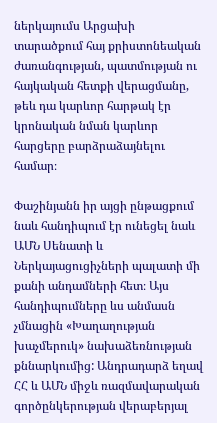ներկայումս Արցախի տարածքում հայ քրիստոնեական ժառանգության, պատմության ու հայկական հետքի վերացմանը, թեև դա կարևոր հարթակ էր կրոնական նման կարևոր հարցերը բարձրաձայնելու համար։

Փաշինյանն իր այցի ընթացքում նաև հանդիպում էր ունեցել նաև ԱՄՆ Սենատի և Ներկայացուցիչների պալատի մի քանի անդամների հետ։ Այս հանդիպումները ևս անմասն չմնացին «Խաղաղության խաչմերուկ» նախաձեռնության քննարկումից: Անդրադարձ եղավ ՀՀ և ԱՄՆ միջև ռազմավարական գործընկերության վերաբերյալ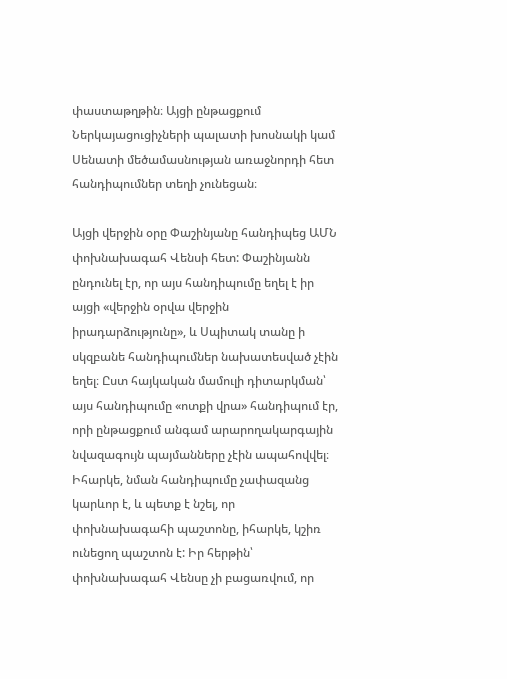փաստաթղթին։ Այցի ընթացքում Ներկայացուցիչների պալատի խոսնակի կամ Սենատի մեծամասնության առաջնորդի հետ հանդիպումներ տեղի չունեցան։

Այցի վերջին օրը Փաշինյանը հանդիպեց ԱՄՆ փոխնախագահ Վենսի հետ: Փաշինյանն ընդունել էր, որ այս հանդիպումը եղել է իր այցի «վերջին օրվա վերջին իրադարձությունը», և Սպիտակ տանը ի սկզբանե հանդիպումներ նախատեսված չէին եղել։ Ըստ հայկական մամուլի դիտարկման՝ այս հանդիպումը «ոտքի վրա» հանդիպում էր, որի ընթացքում անգամ արարողակարգային նվազագույն պայմանները չէին ապահովվել։ Իհարկե, նման հանդիպումը չափազանց կարևոր է, և պետք է նշել, որ փոխնախագահի պաշտոնը, իհարկե, կշիռ ունեցող պաշտոն է: Իր հերթին՝ փոխնախագահ Վենսը չի բացառվում, որ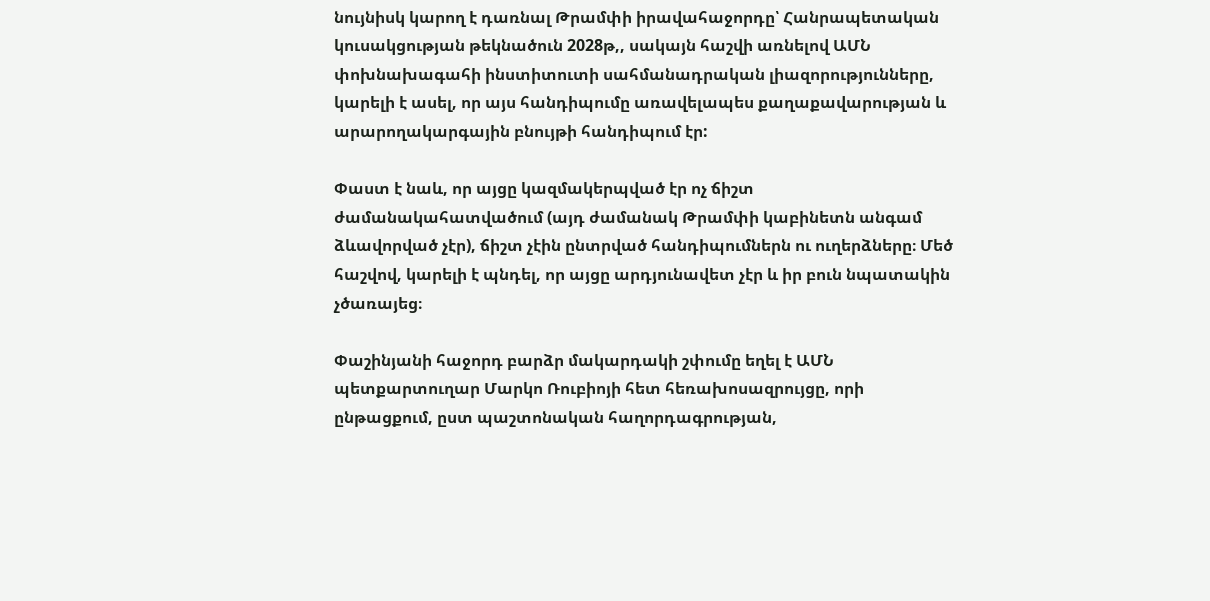նույնիսկ կարող է դառնալ Թրամփի իրավահաջորդը՝ Հանրապետական կուսակցության թեկնածուն 2028թ,, սակայն հաշվի առնելով ԱՄՆ փոխնախագահի ինստիտուտի սահմանադրական լիազորությունները, կարելի է ասել, որ այս հանդիպումը առավելապես քաղաքավարության և արարողակարգային բնույթի հանդիպում էր:

Փաստ է նաև, որ այցը կազմակերպված էր ոչ ճիշտ ժամանակահատվածում (այդ ժամանակ Թրամփի կաբինետն անգամ ձևավորված չէր), ճիշտ չէին ընտրված հանդիպումներն ու ուղերձները։ Մեծ հաշվով, կարելի է պնդել, որ այցը արդյունավետ չէր և իր բուն նպատակին չծառայեց։

Փաշինյանի հաջորդ բարձր մակարդակի շփումը եղել է ԱՄՆ պետքարտուղար Մարկո Ռուբիոյի հետ հեռախոսազրույցը, որի ընթացքում, ըստ պաշտոնական հաղորդագրության,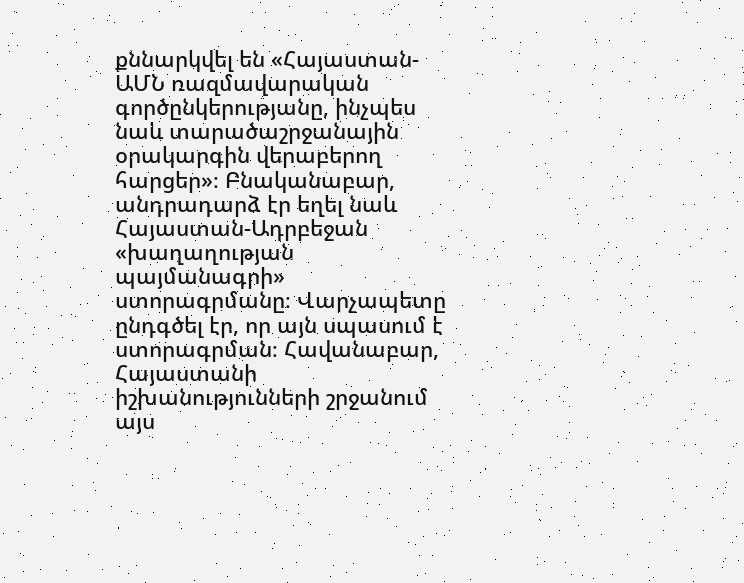քննարկվել են «Հայաստան-ԱՄՆ ռազմավարական գործընկերությանը, ինչպես նաև տարածաշրջանային օրակարգին վերաբերող հարցեր»։ Բնականաբար, անդրադարձ էր եղել նաև Հայաստան-Ադրբեջան «խաղաղության պայմանագրի» ստորագրմանը։ Վարչապետը ընդգծել էր, որ այն սպասում է ստորագրման։ Հավանաբար, Հայաստանի իշխանությունների շրջանում այս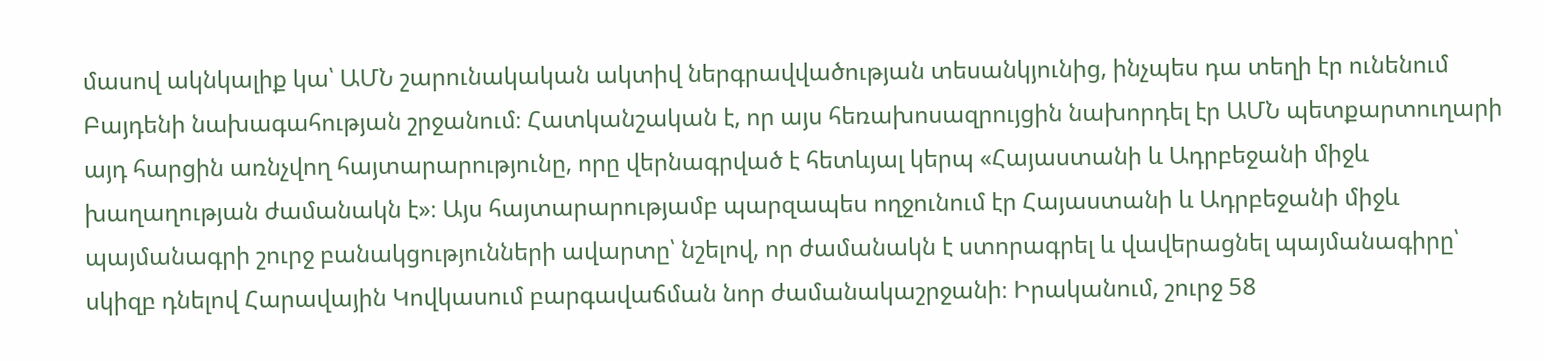մասով ակնկալիք կա՝ ԱՄՆ շարունակական ակտիվ ներգրավվածության տեսանկյունից, ինչպես դա տեղի էր ունենում Բայդենի նախագահության շրջանում։ Հատկանշական է, որ այս հեռախոսազրույցին նախորդել էր ԱՄՆ պետքարտուղարի այդ հարցին առնչվող հայտարարությունը, որը վերնագրված է հետևյալ կերպ «Հայաստանի և Ադրբեջանի միջև խաղաղության ժամանակն է»։ Այս հայտարարությամբ պարզապես ողջունում էր Հայաստանի և Ադրբեջանի միջև պայմանագրի շուրջ բանակցությունների ավարտը՝ նշելով, որ ժամանակն է ստորագրել և վավերացնել պայմանագիրը՝ սկիզբ դնելով Հարավային Կովկասում բարգավաճման նոր ժամանակաշրջանի։ Իրականում, շուրջ 58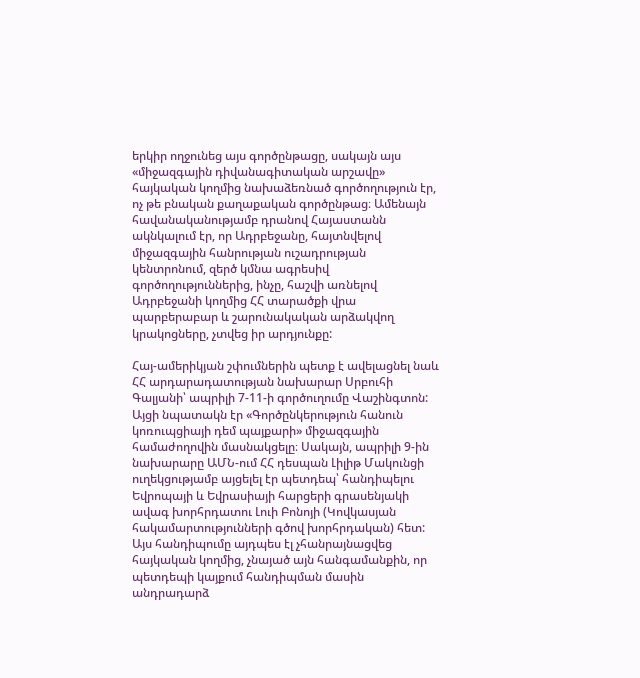երկիր ողջունեց այս գործընթացը, սակայն այս «միջազգային դիվանագիտական արշավը» հայկական կողմից նախաձեռնած գործողություն էր, ոչ թե բնական քաղաքական գործընթաց։ Ամենայն հավանականությամբ դրանով Հայաստանն ակնկալում էր, որ Ադրբեջանը, հայտնվելով միջազգային հանրության ուշադրության կենտրոնում, զերծ կմնա ագրեսիվ գործողություններից, ինչը, հաշվի առնելով Ադրբեջանի կողմից ՀՀ տարածքի վրա պարբերաբար և շարունակական արձակվող կրակոցները, չտվեց իր արդյունքը:

Հայ-ամերիկյան շփումներին պետք է ավելացնել նաև ՀՀ արդարադատության նախարար Սրբուհի Գալյանի՝ ապրիլի 7-11-ի գործուղումը Վաշինգտոն: Այցի նպատակն էր «Գործընկերություն հանուն կոռուպցիայի դեմ պայքարի» միջազգային համաժողովին մասնակցելը։ Սակայն, ապրիլի 9-ին նախարարը ԱՄՆ-ում ՀՀ դեսպան Լիլիթ Մակունցի ուղեկցությամբ այցելել էր պետդեպ՝ հանդիպելու Եվրոպայի և Եվրասիայի հարցերի գրասենյակի ավագ խորհրդատու Լուի Բոնոյի (Կովկասյան հակամարտությունների գծով խորհրդական) հետ: Այս հանդիպումը այդպես էլ չհանրայնացվեց հայկական կողմից, չնայած այն հանգամանքին, որ պետդեպի կայքում հանդիպման մասին անդրադարձ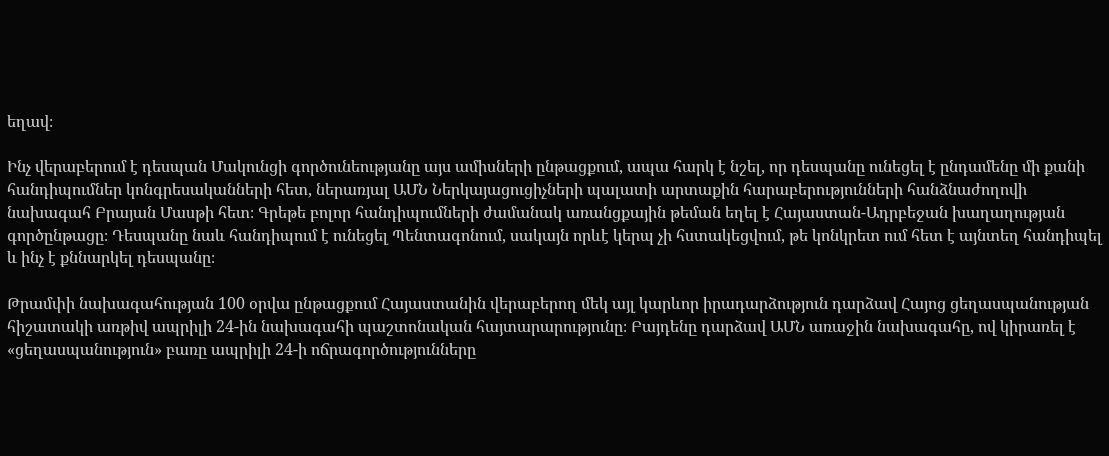եղավ։

Ինչ վերաբերում է դեսպան Մակունցի գործունեությանը այս ամիսների ընթացքում, ապա հարկ է նշել, որ դեսպանը ունեցել է ընդամենը մի քանի հանդիպումներ կոնգրեսականների հետ, ներառյալ ԱՄՆ Ներկայացուցիչների պալատի արտաքին հարաբերությունների հանձնաժողովի նախագահ Բրայան Մասթի հետ։ Գրեթե բոլոր հանդիպումների ժամանակ առանցքային թեման եղել է Հայաստան-Ադրբեջան խաղաղության գործընթացը։ Դեսպանը նաև հանդիպում է ունեցել Պենտագոնում, սակայն որևէ կերպ չի հստակեցվում, թե կոնկրետ ում հետ է այնտեղ հանդիպել և ինչ է քննարկել դեսպանը։

Թրամփի նախագահության 100 օրվա ընթացքում Հայաստանին վերաբերող մեկ այլ կարևոր իրադարձություն դարձավ Հայոց ցեղասպանության հիշատակի առթիվ ապրիլի 24-ին նախագահի պաշտոնական հայտարարությունը։ Բայդենը դարձավ ԱՄՆ առաջին նախագահը, ով կիրառել է «ցեղասպանություն» բառը ապրիլի 24-ի ոճրագործությունները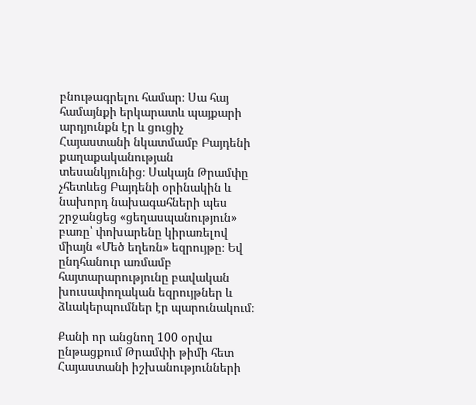բնութագրելու համար։ Սա հայ համայնքի երկարատև պայքարի արդյունքն էր և ցուցիչ Հայաստանի նկատմամբ Բայդենի քաղաքականության տեսանկյունից։ Սակայն Թրամփը չհետևեց Բայդենի օրինակին և նախորդ նախագահների պես շրջանցեց «ցեղասպանություն» բառը՝ փոխարենը կիրառելով միայն «Մեծ եղեռն» եզրույթը։ Եվ ընդհանուր առմամբ հայտարարությունը բավական խուսափողական եզրույթներ և ձևակերպումներ էր պարունակում։

Քանի որ անցնող 100 օրվա ընթացքում Թրամփի թիմի հետ Հայաստանի իշխանությունների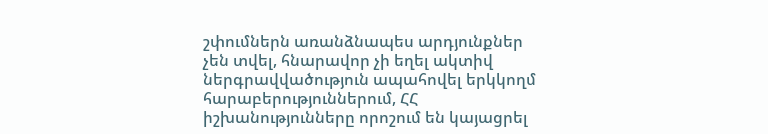շփումներն առանձնապես արդյունքներ չեն տվել, հնարավոր չի եղել ակտիվ ներգրավվածություն ապահովել երկկողմ հարաբերություններում, ՀՀ իշխանությունները որոշում են կայացրել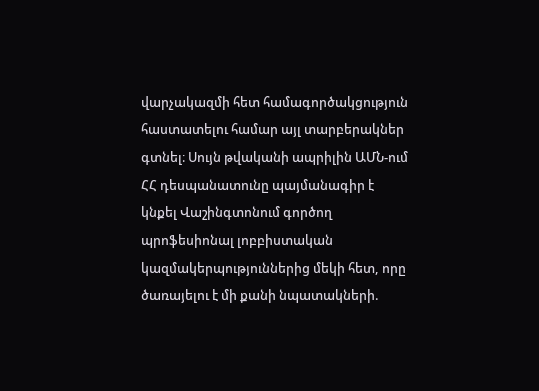վարչակազմի հետ համագործակցություն հաստատելու համար այլ տարբերակներ գտնել։ Սույն թվականի ապրիլին ԱՄՆ-ում ՀՀ դեսպանատունը պայմանագիր է կնքել Վաշինգտոնում գործող պրոֆեսիոնալ լոբբիստական կազմակերպություններից մեկի հետ, որը ծառայելու է մի քանի նպատակների.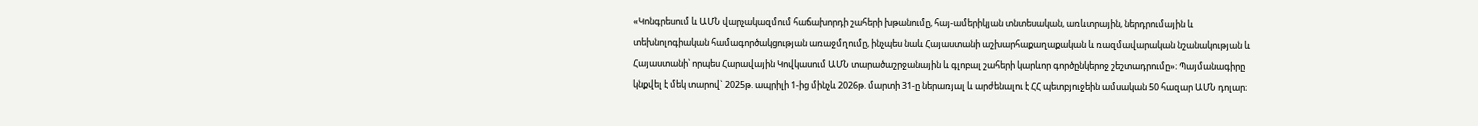«Կոնգրեսում և ԱՄՆ վարչակազմում հաճախորդի շահերի խթանումը, հայ-ամերիկյան տնտեսական, առևտրային, ներդրումային և տեխնոլոգիական համագործակցության առաջմղումը, ինչպես նաև Հայաստանի աշխարհաքաղաքական և ռազմավարական նշանակության և Հայաստանի՝ որպես Հարավային Կովկասում ԱՄՆ տարածաշրջանային և գլոբալ շահերի կարևոր գործընկերոջ շեշտադրումը»։ Պայմանագիրը կնքվել է մեկ տարով` 2025թ. ապրիլի 1-ից մինչև 2026թ. մարտի 31-ը ներառյալ և արժենալու է ՀՀ պետբյուջեին ամսական 50 հազար ԱՄՆ դոլար։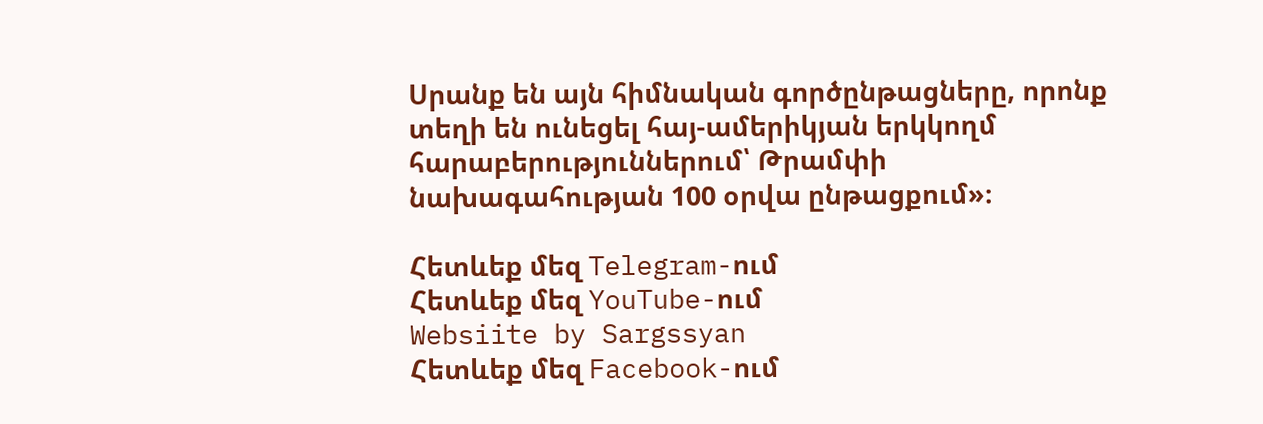Սրանք են այն հիմնական գործընթացները, որոնք տեղի են ունեցել հայ-ամերիկյան երկկողմ հարաբերություններում՝ Թրամփի նախագահության 100 օրվա ընթացքում»։

Հետևեք մեզ Telegram-ում
Հետևեք մեզ YouTube-ում
Websiite by Sargssyan
Հետևեք մեզ Facebook-ում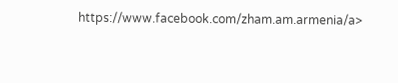https://www.facebook.com/zham.am.armenia/a>